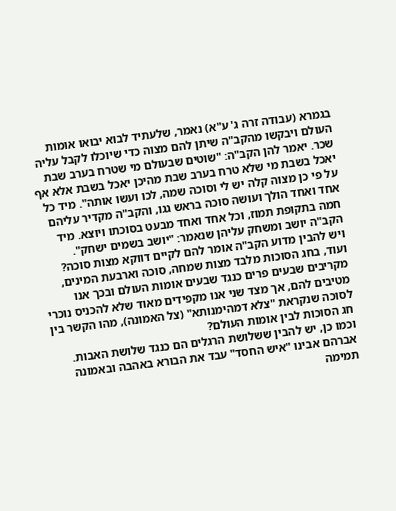בגמרא (עבודה זרה ג' ע"א) נאמר, שלעתיד לבוא יבואו אומות העולם ויבקשו מהקב"ה שיתן להם מצוה כדי שיוכלו לקבל עליה שכר. יאמר להן הקב"ה: "שוטים שבעולם מי שטרח בערב שבת יאכל בשבת מי שלא טרח בערב שבת מהיכן יאכל בשבת אלא אף על פי כן מצוה קלה יש לי וסוכה שמה, לכו ועשו אותה". מיד כל אחד ואחד הולך ועושה סוכה בראש גגו, והקב"ה מקדיר עליהם חמה בתקופת תמוז, וכל אחד ואחד מבעט בסוכתו ויוצא. מיד הקב"ה יושב ומשחק עליהן שנאמר: "יושב בשמים ישחק".
ויש להבין מדוע הקב"ה אומר להם לקיים דווקא מצות סוכה?
ועוד, בחג הסוכות מלבד מצות שמחה, סוכה וארבעת המינים, מקריבים שבעים פרים כנגד שבעים אומות העולם ובכך אנו מטיבים להם, אך מצד שני אנו מקפידים מאוד שלא להכניס נוכרי לסוכה שנקראת "צלא דמהימנותא" (צל האמונה), מהו הקשר בין חג הסוכות לבין אומות העולם?
וכמו כן, יש להבין ששלושת הרגלים הם כנגד שלושת האבות. אברהם אבינו "איש החסד" עבד את הבורא באהבה ובאמונה תמימה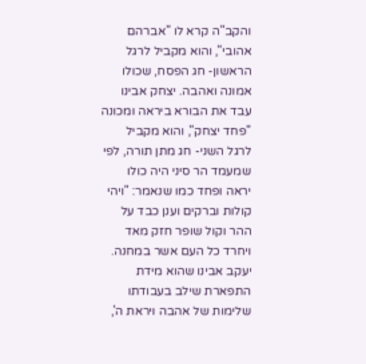והקב"ה קרא לו "אברהם אהובי", והוא מקביל לרגל הראשון- חג הפסח, שכולו אמונה ואהבה. יצחק אבינו עבד את הבורא ביראה ומכונה "פחד יצחק", והוא מקביל לרגל השני- חג מתן תורה, לפי שמעמד הר סיני היה כולו יראה ופחד כמו שנאמר: "ויהי קולות וברקים וענן כבד על ההר וקול שופר חזק מאד ויחרד כל העם אשר במחנה. יעקב אבינו שהוא מידת התפארת שילב בעבודתו שלימות של אהבה ויראת ה',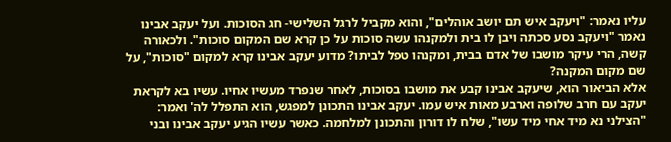עליו נאמר: "ויעקב איש תם יושב אוהלים", והוא מקביל לרגל השלישי- חג הסוכות. ועל יעקב אבינו נאמר "ויעקב נסע סכתה ויבן לו בית ולמקנהו עשה סוכות על כן קרא שם המקום סוכות". ולכאורה קשה, הרי עיקר מושבו של אדם בבית, ומקנהו טפל לביתו? מדוע יעקב אבינו קרא למקום "סוכות", על שם מקום המקנה?
אלא הביאור הוא, שיעקב אבינו קבע את מושבו בסוכות, לאחר שנפרד מעשיו אחיו. עשיו בא לקראת יעקב עם חרב שלופה וארבע מאות איש עמו. יעקב אבינו התכונן למפגש, הוא התפלל לה' ואמר: "הצילני נא מיד אחי מיד עשו", שלח לו דורון והתכונן למלחמה. כאשר עשיו הגיע יעקב אבינו ובני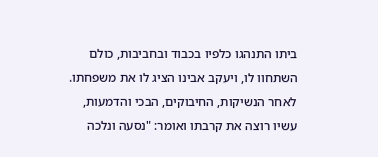ביתו התנהגו כלפיו בכבוד ובחביבות, כולם השתחוו לו, ויעקב אבינו הציג לו את משפחתו. לאחר הנשיקות, החיבוקים, הבכי והדמעות, עשיו רוצה את קרבתו ואומר: "נסעה ונלכה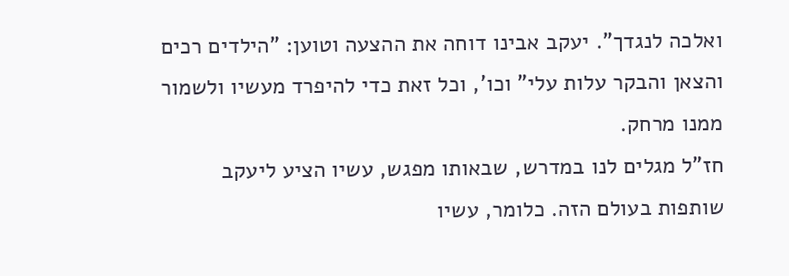ואלכה לנגדך". יעקב אבינו דוחה את ההצעה וטוען: "הילדים רכים והצאן והבקר עלות עלי" וכו', וכל זאת כדי להיפרד מעשיו ולשמור ממנו מרחק.
חז"ל מגלים לנו במדרש, שבאותו מפגש, עשיו הציע ליעקב שותפות בעולם הזה. כלומר, עשיו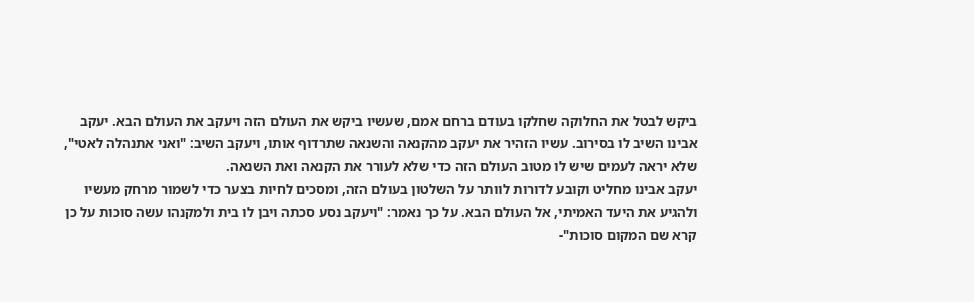ביקש לבטל את החלוקה שחלקו בעודם ברחם אמם, שעשיו ביקש את העולם הזה ויעקב את העולם הבא. יעקב אבינו השיב לו בסירוב. עשיו הזהיר את יעקב מהקנאה והשנאה שתרדוף אותו, ויעקב השיב: "ואני אתנהלה לאטי", שלא יראה לעמים שיש לו מטוב העולם הזה כדי שלא לעורר את הקנאה ואת השנאה.
יעקב אבינו מחליט וקובע לדורות לוותר על השלטון בעולם הזה, ומסכים לחיות בצער כדי לשמור מרחק מעשיו ולהגיע את היעד האמיתי, אל העולם הבא. על כך נאמר: "ויעקב נסע סכתה ויבן לו בית ולמקנהו עשה סוכות על כן קרא שם המקום סוכות"-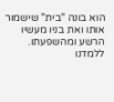הוא בונה "בית" שישמור אותו ואת בניו מעשיו הרשע ומהשפעתו. ללמדנו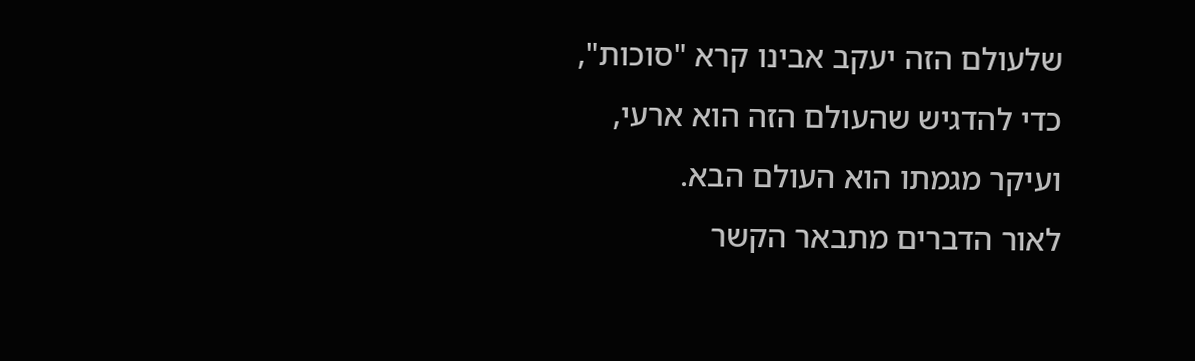שלעולם הזה יעקב אבינו קרא "סוכות", כדי להדגיש שהעולם הזה הוא ארעי, ועיקר מגמתו הוא העולם הבא.
לאור הדברים מתבאר הקשר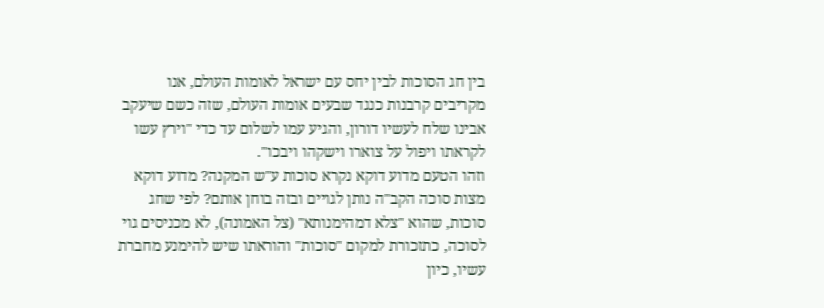בין חג הסוכות לבין יחס עם ישראל לאומות העולם, אנו מקריבים קרבנות כנגד שבעים אומות העולם, שזה כשם שיעקב אבינו שלח לעשיו דורון, והגיע עמו לשלום עד כדי "וירץ עשו לקראתו ויפול על צוארו וישקהו ויבכו".
וזהו הטעם מדוע דוקא נקרא סוכות ע"ש המקנה? מדוע דוקא מצות סוכה הקב"ה נותן לגויים ובזה בוחן אותם? לפי שחג סוכות, שהוא "צלא דמהימנותא" (צל האמונה), לא מכניסים גוי לסוכה, כתזכורת למקום "סוכות" והוראתו שיש להימנע מחברת עשיו, כיון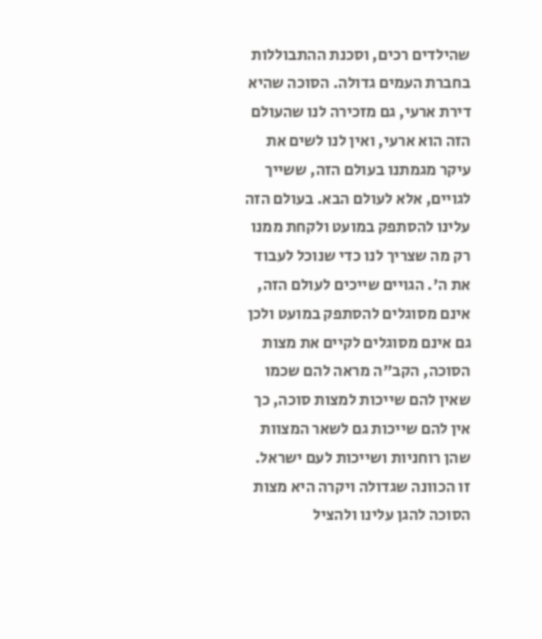שהילדים רכים, וסכנת ההתבוללות בחברת העמים גדולה. הסוכה שהיא דירת ארעי, גם מזכירה לנו שהעולם הזה הוא ארעי, ואין לנו לשים את עיקר מגמתנו בעולם הזה, ששייך לגויים, אלא לעולם הבא. בעולם הזה עלינו להסתפק במועט ולקחת ממנו רק מה שצריך לנו כדי שנוכל לעבוד את ה'. הגויים שייכים לעולם הזה, אינם מסוגלים להסתפק במועט ולכן גם אינם מסוגלים לקיים את מצות הסוכה, הקב"ה מראה להם שכמו שאין להם שייכות למצות סוכה, כך אין להם שייכות גם לשאר המצוות שהן רוחניות ושייכות לעם ישראל.
זו הכוונה שגדולה ויקרה היא מצות הסוכה להגן עלינו ולהציל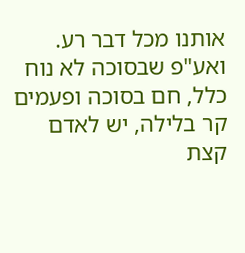אותנו מכל דבר רע. ואע"פ שבסוכה לא נוח כלל, חם בסוכה ופעמים קר בלילה, יש לאדם קצת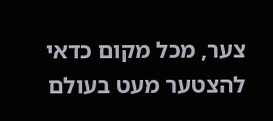צער, מכל מקום כדאי להצטער מעט בעולם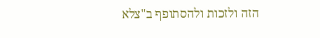הזה ולזכות ולהסתופף ב"צלא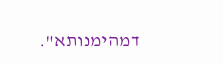דמהימנותא".